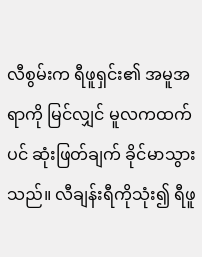လီစွမ်းက ရီဖူရှင်း၏ အမူအရာကို မြင်လျှင် မူလကထက်ပင် ဆုံးဖြတ်ချက် ခိုင်မာသွားသည်။ လီချန်းရီကိုသုံး၍ ရီဖူ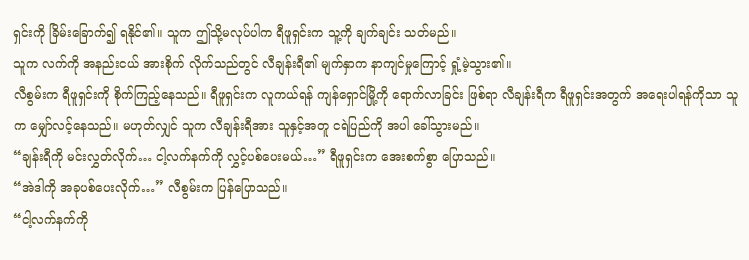ရှင်းကို ခြိမ်းခြောက်၍ ရနိုင်၏။ သူက ဤသို့မလုပ်ပါက ရီဖူရှင်းက သူ့ကို ချက်ချင်း သတ်မည်။
သူက လက်ကို အနည်းငယ် အားစိုက် လိုက်သည်တွင် လီချန်းရီ၏ မျက်နှာက နာကျင်မှုကြောင့် ရှုံ့မဲ့သွား၏။
လီစွမ်းက ရီဖူရှင်းကို စိုက်ကြည့်နေသည်။ ရီဖူရှင်းက လူကယ်ရန် ကျန်ရှောင်မြို့ကို ရောက်လာခြင်း ဖြစ်ရာ လီချန်းရီက ရီဖူရှင်းအတွက် အရေးပါရန်ကိုသာ သူက မျှော်လင့်နေသည်။ မဟုတ်လျှင် သူက လီချန်းရီအား သူနှင့်အတူ ငရဲပြည်ကို အပါ ခေါ်သွားမည်။
“ချန်းရီကို မင်းလွှတ်လိုက်… ငါ့လက်နက်ကို လွှင့်ပစ်ပေးမယ်…” ရီဖူရှင်းက အေးစက်စွာ ပြောသည်။
“အဲဒါကို အခုပစ်ပေးလိုက်…” လီစွမ်းက ပြန်ပြောသည်။
“ငါ့လက်နက်ကို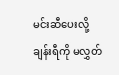မင်းဆီပေးလို့ ချန်းရီကို မလွှတ်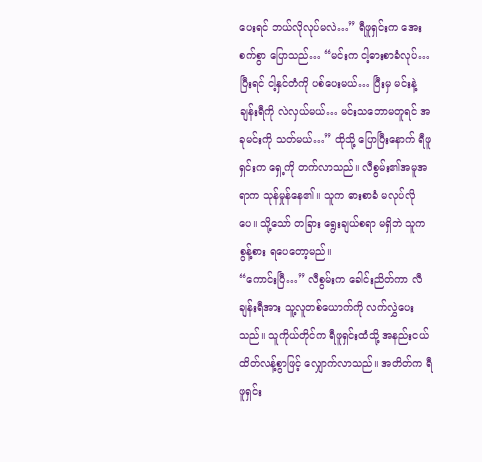ပေးရင် ဘယ်လိုလုပ်မလဲ…” ရီဖူရှင်းက အေးစက်စွာ ပြောသည်… “မင်းက ငါ့ဓားစာခံလုပ်… ပြီးရင် ငါ့နှင်တံကို ပစ်ပေးမယ်… ပြီးမှ မင်းနဲ့ ချန်းရီကို လဲလှယ်မယ်… မင်းသဘောမတူရင် အခုမင်းကို သတ်မယ်…” ထိုသို့ ပြောပြီးနောက် ရီဖူရှင်းက ရှေ့ကို တက်လာသည်။ လီစွမ်း၏အမူအရာက သုန်မှုန်နေ၏။ သူက ဓားစာခံ မလုပ်လိုပေ။ သို့သော် တခြား ရွေးချယ်စရာ မရှိဘဲ သူက စွန့်စား ရပေတော့မည်။
“ကောင်းပြီ…” လီစွမ်းက ခေါင်းညိတ်ကာ လီချန်းရီအား သူ့လူတစ်ယောက်ကို လက်လွှဲပေးသည်။ သူကိုယ်တိုင်က ရီဖူရှင်းထံသို့ အနည်းငယ် ထိတ်လန့်စွာဖြင့် လျှောက်လာသည်။ အတိတ်က ရီဖူရှင်း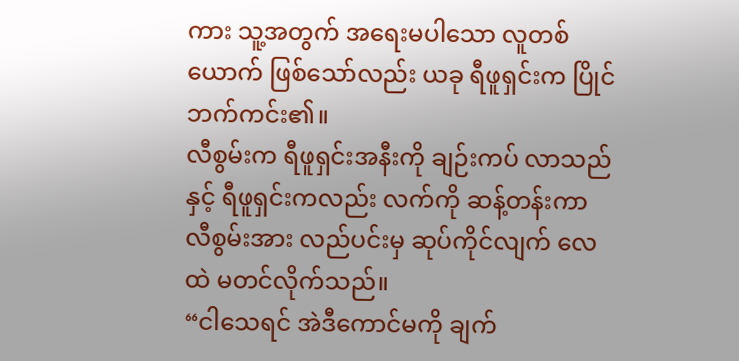ကား သူ့အတွက် အရေးမပါသော လူတစ်ယောက် ဖြစ်သော်လည်း ယခု ရီဖူရှင်းက ပြိုင်ဘက်ကင်း၏။
လီစွမ်းက ရီဖူရှင်းအနီးကို ချဉ်းကပ် လာသည်နှင့် ရီဖူရှင်းကလည်း လက်ကို ဆန့်တန်းကာ လီစွမ်းအား လည်ပင်းမှ ဆုပ်ကိုင်လျက် လေထဲ မတင်လိုက်သည်။
“ငါသေရင် အဲဒီကောင်မကို ချက်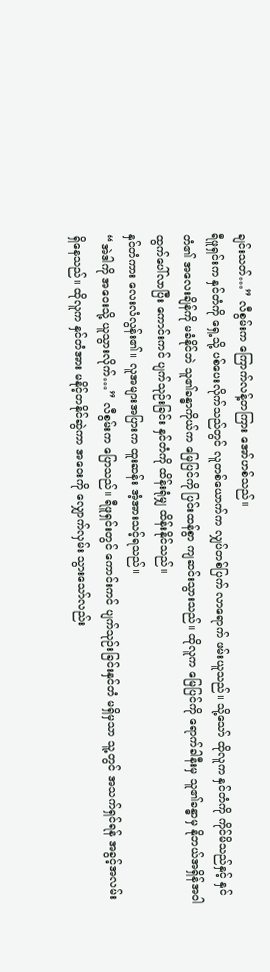ချင်းသတ်…” လီစွမ်းက ကြောက်လန့်တကြား အော်ဟစ်သည်။
ရီဖူရှင်းက နှင်တံကို ရှေ့သို့ ပစ်ပေးလိုက်သည်တွင် လူတစ်ယောက်က လျှပ်တစ်ပြက် လာရောက် ဖမ်းယူသည်။ သို့သော် ထိုလူက နှင်တံကို ကိုင်မိသည်နှင့် နှင်တံ၏ အလေးချိန်ကို မခံနိုင်ဘဲ သူ၏ခန္ဓာကိုယ်က မြေပြင်ကို ပြင်းထန်စွာ ကျဆင်းသွားသည်။ ထိုလူက မြေပြင်ကို ရောက်ခါနီးမှ သူ၏ခန္ဓာမှ နိုဘယ်အရှိန်အဝါ ထွက်ပေါ်လာပြီး ကောင်းကင် ပျက်သုဉ်းခြင်း နှင်တံကို ထိန်းရုံမျှ ထိန်းနိုင်သည်။
နှင်တံကား လေးလံလွန်း၏။ လူအများအပြားက ထူးဆန်း အံ့အားသင့်ရသည်။
“အဲဒါကို အဝေးသို့ ယူသွားလိုက်…” လီစွမ်းက ပြောသည်။ ရီဖူရှင်းတွင် ကောင်းကင် ပျက်သုဉ်းခြင်းနှင်တံ မရှိမှသာ သူ့တွင် အသက်ရှင်ရန် အခွင့်အလမ်း ရှိနေသည်။ ထိုလူက နှင်တံအား မနိုင့်တနိုင်ဆွဲကာ အဝေးကို လျှောက်လှမ်း သွားသော်လည်း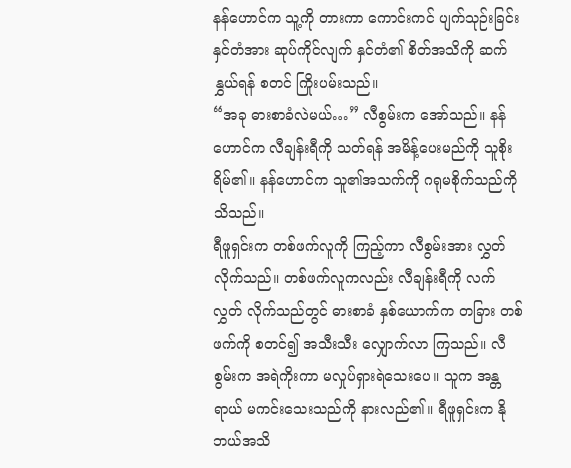နန်ဟောင်က သူ့ကို တားကာ ကောင်းကင် ပျက်သုဉ်းခြင်း နှင်တံအား ဆုပ်ကိုင်လျက် နှင်တံ၏ စိတ်အသိကို ဆက်နွှယ်ရန် စတင် ကြိုးပမ်းသည်။
“အခု ဓားစာခံလဲမယ်…” လီစွမ်းက အော်သည်။ နန်ဟောင်က လီချန်းရီကို သတ်ရန် အမိန့်ပေးမည်ကို သူစိုးရိမ်၏။ နန်ဟောင်က သူ၏အသက်ကို ဂရုမစိုက်သည်ကို သိသည်။
ရီဖူရှင်းက တစ်ဖက်လူကို ကြည့်ကာ လီစွမ်းအား လွှတ်လိုက်သည်။ တစ်ဖက်လူကလည်း လီချန်းရီကို လက်လွှတ် လိုက်သည်တွင် ဓားစာခံ နှစ်ယောက်က တခြား တစ်ဖက်ကို စတင်၍ အသီးသီး လျှောက်လာ ကြသည်။ လီစွမ်းက အရဲကိုးကာ မလှုပ်ရှားရဲသေးပေ။ သူက အန္တရာယ် မကင်းသေးသည်ကို နားလည်၏။ ရီဖူရှင်းက နိုဘယ်အသိ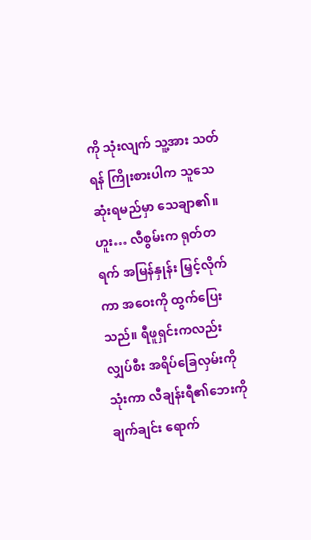ကို သုံးလျက် သူ့အား သတ်ရန် ကြိုးစားပါက သူသေဆုံးရမည်မှာ သေချာ၏။
ဟူး… လီစွမ်းက ရုတ်တရက် အမြန်နှုန်း မြှင့်လိုက်ကာ အဝေးကို ထွက်ပြေးသည်။ ရီဖူရှင်းကလည်း လျှပ်စီး အရိပ်ခြေလှမ်းကို သုံးကာ လီချန်းရီ၏ဘေးကို ချက်ချင်း ရောက်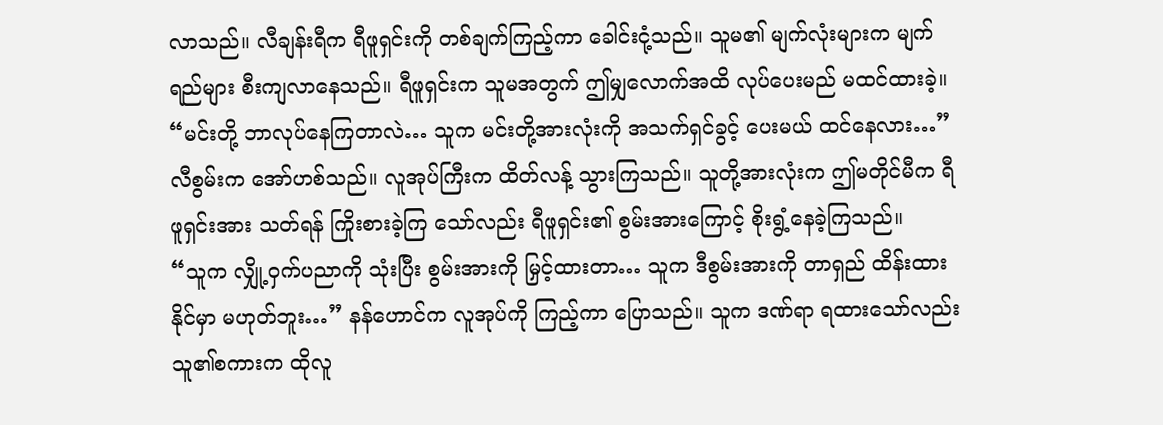လာသည်။ လီချန်းရီက ရီဖူရှင်းကို တစ်ချက်ကြည့်ကာ ခေါင်းငုံ့သည်။ သူမ၏ မျက်လုံးများက မျက်ရည်များ စီးကျလာနေသည်။ ရီဖူရှင်းက သူမအတွက် ဤမျှလောက်အထိ လုပ်ပေးမည် မထင်ထားခဲ့။
“မင်းတို့ ဘာလုပ်နေကြတာလဲ… သူက မင်းတို့အားလုံးကို အသက်ရှင်ခွင့် ပေးမယ် ထင်နေလား…” လီစွမ်းက အော်ဟစ်သည်။ လူအုပ်ကြီးက ထိတ်လန့် သွားကြသည်။ သူတို့အားလုံးက ဤမတိုင်မီက ရီဖူရှင်းအား သတ်ရန် ကြိုးစားခဲ့ကြ သော်လည်း ရီဖူရှင်း၏ စွမ်းအားကြောင့် စိုးရွံ့နေခဲ့ကြသည်။
“သူက လျှို့ဝှက်ပညာကို သုံးပြီး စွမ်းအားကို မြှင့်ထားတာ… သူက ဒီစွမ်းအားကို တာရှည် ထိန်းထားနိုင်မှာ မဟုတ်ဘူး…” နန်ဟောင်က လူအုပ်ကို ကြည့်ကာ ပြောသည်။ သူက ဒဏ်ရာ ရထားသော်လည်း သူ၏စကားက ထိုလူ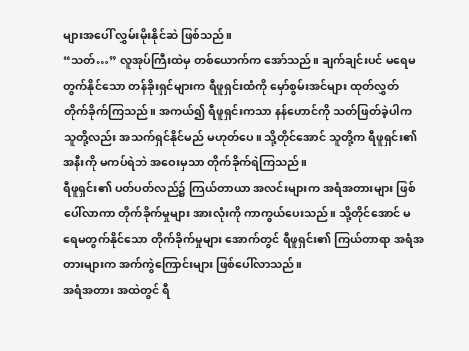များအပေါ် လွှမ်းမိုးနိုင်ဆဲ ဖြစ်သည်။
“သတ်…” လူအုပ်ကြီးထဲမှ တစ်ယောက်က အော်သည်။ ချက်ချင်းပင် မရေမတွက်နိုင်သော တန်ခိုးရှင်များက ရီဖူရှင်းထံကို မှော်စွမ်းအင်များ ထုတ်လွှတ် တိုက်ခိုက်ကြသည်။ အကယ်၍ ရီဖူရှင်းကသာ နန်ဟောင်ကို သတ်ဖြတ်ခဲ့ပါက သူတို့လည်း အသက်ရှင်နိုင်မည် မဟုတ်ပေ။ သို့တိုင်အောင် သူတို့က ရီဖူရှင်း၏ အနီးကို မကပ်ရဲဘဲ အဝေးမှသာ တိုက်ခိုက်ရဲကြသည်။
ရီဖူရှင်း၏ ပတ်ပတ်လည်၌ ကြယ်တာယာ အလင်းများက အရံအတားများ ဖြစ်ပေါ်လာကာ တိုက်ခိုက်မှုများ အားလုံးကို ကာကွယ်ပေးသည်။ သို့တိုင်အောင် မရေမတွက်နိုင်သော တိုက်ခိုက်မှုများ အောက်တွင် ရီဖူရှင်း၏ ကြယ်တာရာ အရံအတားများက အက်ကွဲကြောင်းများ ဖြစ်ပေါ်လာသည်။
အရံအတား အထဲတွင် ရီ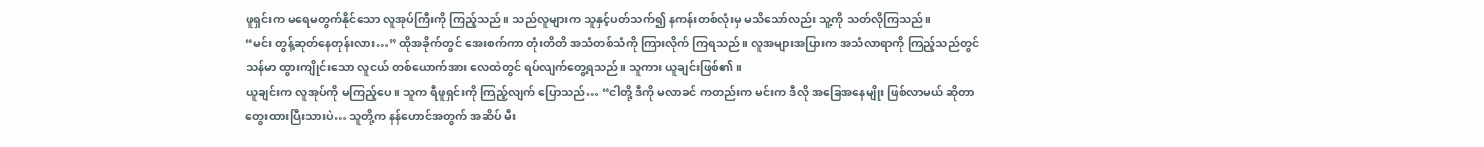ဖူရှင်းက မရေမတွက်နိုင်သော လူအုပ်ကြီးကို ကြည့်သည်။ သည်လူများက သူနှင့်ပတ်သက်၍ နကန်းတစ်လုံးမှ မသိသော်လည်း သူ့ကို သတ်လိုကြသည်။
“မင်း တွန့်ဆုတ်နေတုန်းလား…” ထိုအခိုက်တွင် အေးစက်ကာ တုံးတိတိ အသံတစ်သံကို ကြားလိုက် ကြရသည်။ လူအများအပြားက အသံလာရာကို ကြည့်သည်တွင် သန်မာ ထွားကျိုင်းသော လူငယ် တစ်ယောက်အား လေထဲတွင် ရပ်လျက်တွေ့ရသည်။ သူကား ယူချင်းဖြစ်၏။
ယူချင်းက လူအုပ်ကို မကြည့်ပေ။ သူက ရီဖူရှင်းကို ကြည့်လျက် ပြောသည်… “ငါတို့ ဒီကို မလာခင် ကတည်းက မင်းက ဒီလို အခြေအနေမျိုး ဖြစ်လာမယ် ဆိုတာ တွေးထားပြီးသားပဲ… သူတို့က နန်ဟောင်အတွက် အဆိပ် မီး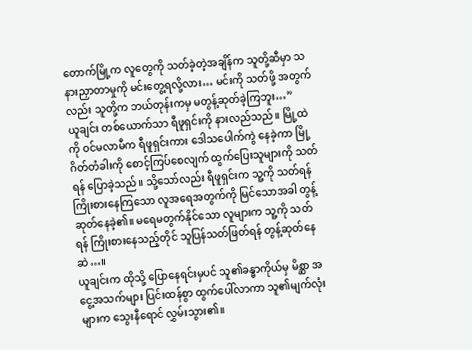တောက်မြို့က လူတွေကို သတ်ခဲ့တဲ့အချိန်က သူတို့ဆီမှာ သနားညှာတာမှုကို မင်းတွေ့ရလို့လား… မင်းကို သတ်ဖို့ အတွက်လည်း သူတို့က ဘယ်တုန်းကမှ မတွန့်ဆုတ်ခဲ့ကြဘူး…”
ယူချင်း တစ်ယောက်သာ ရီဖူရှင်းကို နားလည်သည်။ မြို့ထဲကို ဝင်မလာမီက ရီဖူရှင်းကား ဒေါသပေါက်ကွဲ နေခဲ့ကာ မြို့ဂိတ်တံခါးကို စောင့်ကြပ်စေလျက် ထွက်ပြေးသူများကို သတ်ရန် ပြောခဲ့သည်။ သို့သော်လည်း ရီဖူရှင်းက သူ့ကို သတ်ရန် ကြိုးစားနေကြသော လူအရေအတွက်ကို မြင်သောအခါ တွန့်ဆုတ်နေခဲ့၏။ မရေမတွက်နိုင်သော လူများက သူ့ကို သတ်ရန် ကြိုးစားနေသည့်တိုင် သူပြန်သတ်ဖြတ်ရန် တွန့်ဆုတ်နေဆဲ…။
ယူချင်းက ထိုသို့ ပြောနေရင်းမှပင် သူ၏ခန္ဓာကိုယ်မှ မိစ္ဆာ အငွေ့အသက်များ ပြင်းထန်စွာ ထွက်ပေါ်လာကာ သူ၏မျက်လုံးများက သွေးနီရောင် လွှမ်းသွား၏။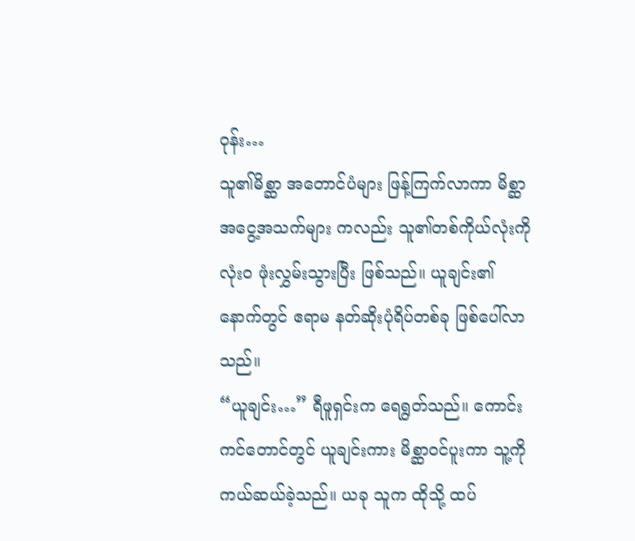ဝုန်း…
သူ၏မိစ္ဆာ အတောင်ပံများ ဖြန့်ကြက်လာကာ မိစ္ဆာ အငွေ့အသက်များ ကလည်း သူ၏တစ်ကိုယ်လုံးကို လုံးဝ ဖုံးလွှမ်းသွားပြီး ဖြစ်သည်။ ယူချင်း၏ နောက်တွင် ဧရာမ နတ်ဆိုးပုံရိပ်တစ်ခု ဖြစ်ပေါ်လာသည်။
“ယူချင်း…” ရီဖူရှင်းက ရေရွတ်သည်။ ကောင်းကင်တောင်တွင် ယူချင်းကား မိစ္ဆာဝင်ပူးကာ သူ့ကို ကယ်ဆယ်ခဲ့သည်။ ယခု သူက ထိုသို့ ထပ်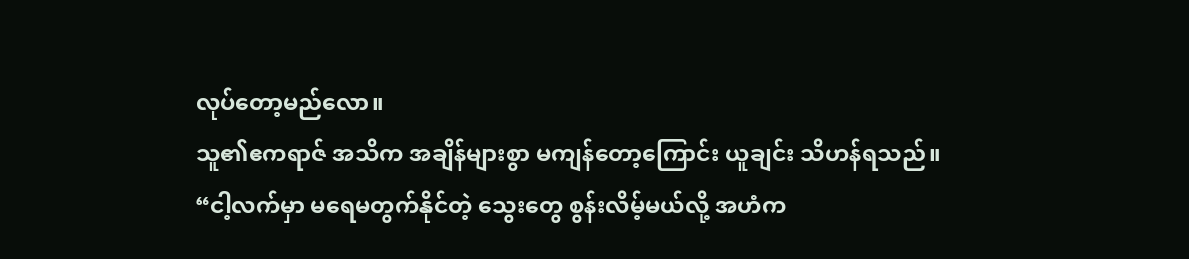လုပ်တော့မည်လော။
သူ၏ဧကရာဇ် အသိက အချိန်များစွာ မကျန်တော့ကြောင်း ယူချင်း သိဟန်ရသည်။
“ငါ့လက်မှာ မရေမတွက်နိုင်တဲ့ သွေးတွေ စွန်းလိမ့်မယ်လို့ အဟံက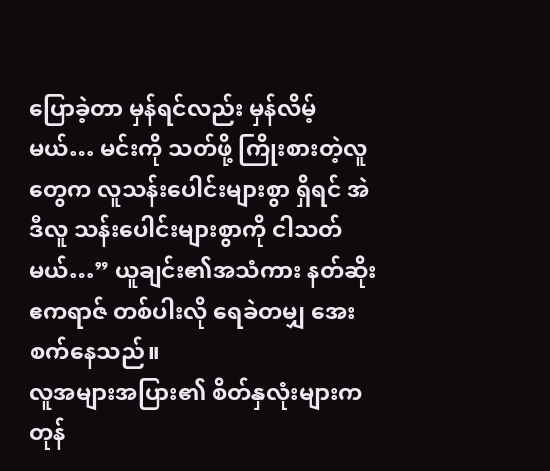ပြောခဲ့တာ မှန်ရင်လည်း မှန်လိမ့်မယ်… မင်းကို သတ်ဖို့ ကြိုးစားတဲ့လူတွေက လူသန်းပေါင်းများစွာ ရှိရင် အဲဒီလူ သန်းပေါင်းများစွာကို ငါသတ်မယ်…” ယူချင်း၏အသံကား နတ်ဆိုး ဧကရာဇ် တစ်ပါးလို ရေခဲတမျှ အေးစက်နေသည်။
လူအများအပြား၏ စိတ်နှလုံးများက တုန်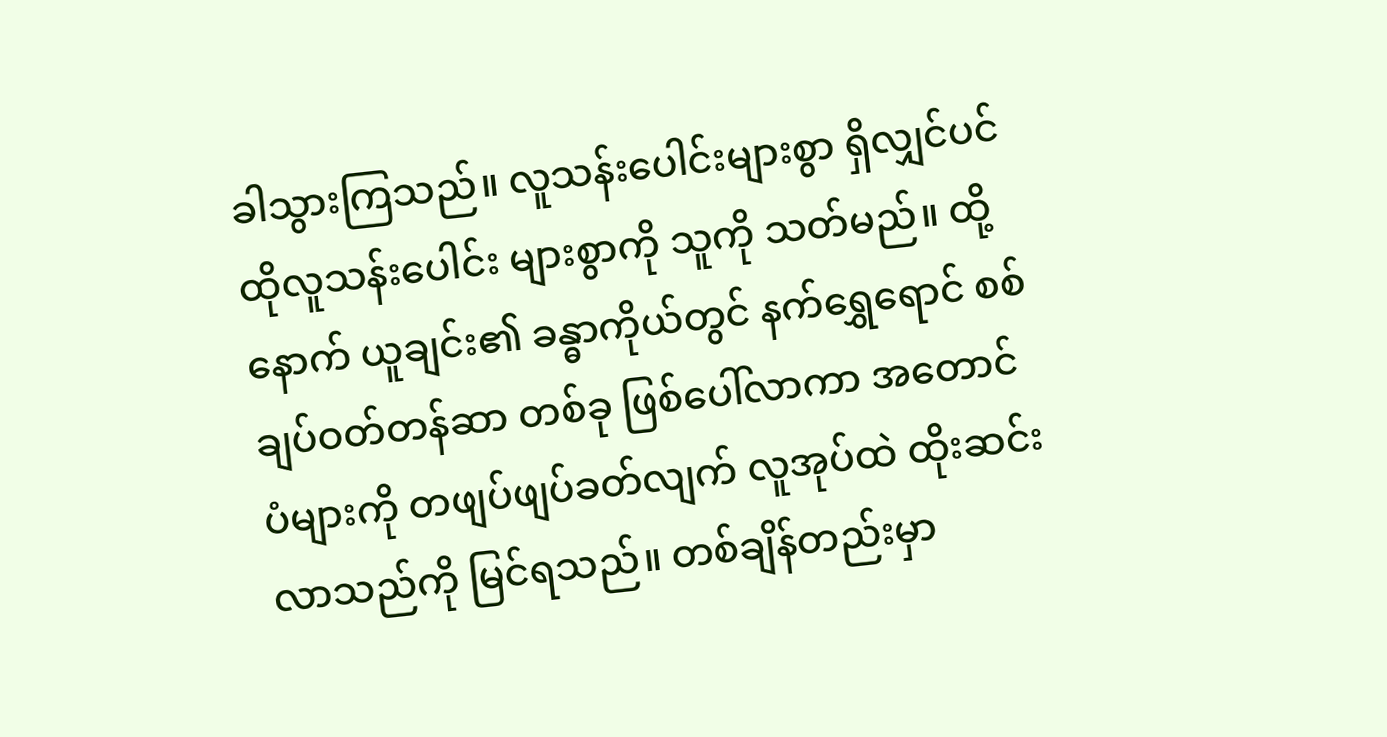ခါသွားကြသည်။ လူသန်းပေါင်းများစွာ ရှိလျှင်ပင် ထိုလူသန်းပေါင်း များစွာကို သူကို သတ်မည်။ ထို့နောက် ယူချင်း၏ ခန္ဓာကိုယ်တွင် နက်ရွှေရောင် စစ်ချပ်ဝတ်တန်ဆာ တစ်ခု ဖြစ်ပေါ်လာကာ အတောင်ပံများကို တဖျပ်ဖျပ်ခတ်လျက် လူအုပ်ထဲ ထိုးဆင်းလာသည်ကို မြင်ရသည်။ တစ်ချိန်တည်းမှာ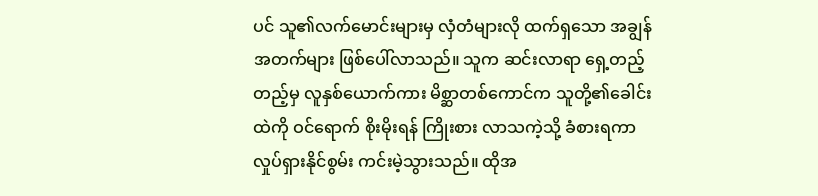ပင် သူ၏လက်မောင်းများမှ လှံတံများလို ထက်ရှသော အချွန်အတက်များ ဖြစ်ပေါ်လာသည်။ သူက ဆင်းလာရာ ရှေ့တည့်တည့်မှ လူနှစ်ယောက်ကား မိစ္ဆာတစ်ကောင်က သူတို့၏ခေါင်းထဲကို ဝင်ရောက် စိုးမိုးရန် ကြိုးစား လာသကဲ့သို့ ခံစားရကာ လှုပ်ရှားနိုင်စွမ်း ကင်းမဲ့သွားသည်။ ထိုအ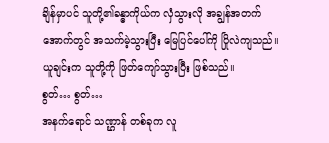ချိန်မှာပင် သူတို့၏ခန္ဓာကိုယ်က လှံသွားလို အချွန်အတက် အောက်တွင် အသက်မဲ့သွားပြီး မြေပြင်ပေါ်ကို ပြိုလဲကျသည်။ ယူချင်းက သူတို့ကို ဖြတ်ကျော်သွားပြီး ဖြစ်သည်။
စွတ်… စွတ်…
အနက်ရောင် သဏ္ဌာန် တစ်ခုက လူ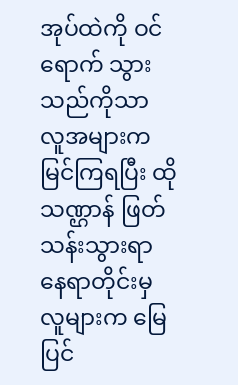အုပ်ထဲကို ဝင်ရောက် သွားသည်ကိုသာ လူအများက မြင်ကြရပြီး ထိုသဏ္ဌာန် ဖြတ်သန်းသွားရာ နေရာတိုင်းမှ လူများက မြေပြင်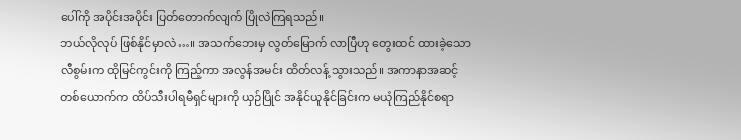ပေါ်ကို အပိုင်းအပိုင်း ပြတ်တောက်လျက် ပြိုလဲကြရသည်။
ဘယ်လိုလုပ် ဖြစ်နိုင်မှာလဲ…။ အသက်ဘေးမှ လွတ်မြောက် လာပြီဟု တွေးထင် ထားခဲ့သော လီစွမ်းက ထိုမြင်ကွင်းကို ကြည့်ကာ အလွန်အမင်း ထိတ်လန့် သွားသည်။ အကာနာအဆင့် တစ်ယောက်က ထိပ်သီးပါရမီရှင်များကို ယှဉ်ပြိုင် အနိုင်ယူနိုင်ခြင်းက မယုံကြည်နိုင်စရာ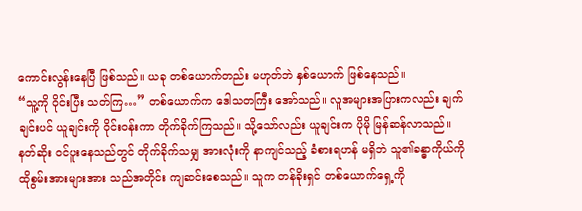ကောင်းလွန်းနေပြီ ဖြစ်သည်။ ယခု တစ်ယောက်တည်း မဟုတ်ဘဲ နှစ်ယောက် ဖြစ်နေသည်။
“သူ့ကို ဝိုင်းပြီး သတ်ကြ…” တစ်ယောက်က ဒေါသတကြီး အော်သည်။ လူအများအပြားကလည်း ချက်ချင်းပင် ယူချင်းကို ဝိုင်းဝန်းကာ တိုက်ခိုက်ကြသည်။ သို့သော်လည်း ယူချင်းက ပိုမို မြန်ဆန်လာသည်။ နတ်ဆိုး ဝင်ပူးနေသည်တွင် တိုက်ခိုက်သမျှ အားလုံးကို နာကျင်သည့် ခံစားရဟန် မရှိဘဲ သူ၏ခန္ဓာကိုယ်ကို ထိုစွမ်းအားများအား သည်အတိုင်း ကျဆင်းစေသည်။ သူက တန်ခိုးရှင် တစ်ယောက်ရှေ့ကို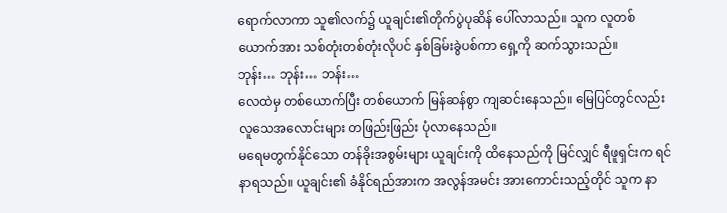ရောက်လာကာ သူ၏လက်၌ ယူချင်း၏တိုက်ပွဲပုဆိန် ပေါ်လာသည်။ သူက လူတစ်ယောက်အား သစ်တုံးတစ်တုံးလိုပင် နှစ်ခြမ်းခွဲပစ်ကာ ရှေ့ကို ဆက်သွားသည်။
ဘုန်း… ဘုန်း… ဘန်း…
လေထဲမှ တစ်ယောက်ပြီး တစ်ယောက် မြန်ဆန်စွာ ကျဆင်းနေသည်။ မြေပြင်တွင်လည်း လူသေအလောင်းများ တဖြည်းဖြည်း ပုံလာနေသည်။
မရေမတွက်နိုင်သော တန်ခိုးအစွမ်းများ ယူချင်းကို ထိနေသည်ကို မြင်လျှင် ရီဖူရှင်းက ရင်နာရသည်။ ယူချင်း၏ ခံနိုင်ရည်အားက အလွန်အမင်း အားကောင်းသည့်တိုင် သူက နာ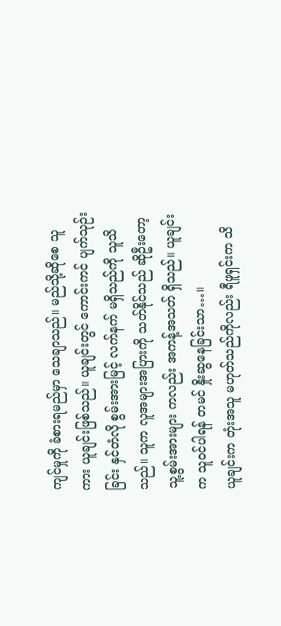ကျင်မှုကို ခံစားရမည်မှာ သေချာသည်။ မည်သို့ဆိုစေ သူကား ယူချင်းဖြစ်သည်။ ယူချင်းတွင် ကောင်းကင် ပျက်သုဉ်းခြင်း နှင်တံလို စွမ်းအားမြင့် လက်နက် မရှိသည်ကို သူသိသည်။ သူက လူအများအပြားကို သတ်နိုင်သည် ဆိုဦးတော့ သူ့စွမ်းအားများ ကလည်း အကန့်အသတ် ရှိသည်။ ယူချင်းက သူဝင်ပါရန် တမင် နှိုးဆွနေခြင်းသာ…။
ယူချင်းက တုံးအသူ မဟုတ်သည်ကိုလည်း ရီဖူရှင်းက သိ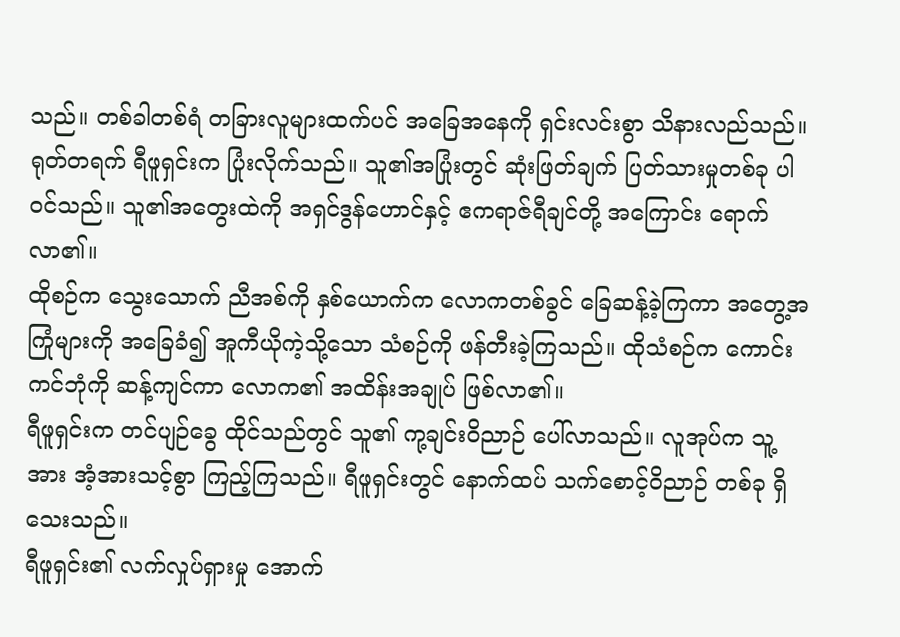သည်။ တစ်ခါတစ်ရံ တခြားလူများထက်ပင် အခြေအနေကို ရှင်းလင်းစွာ သိနားလည်သည်။ ရုတ်တရက် ရီဖူရှင်းက ပြုံးလိုက်သည်။ သူ၏အပြုံးတွင် ဆုံးဖြတ်ချက် ပြတ်သားမှုတစ်ခု ပါဝင်သည်။ သူ၏အတွေးထဲကို အရှင်ဒွန်ဟောင်နှင့် ဧကရာဇ်ရီချင်တို့ အကြောင်း ရောက်လာ၏။
ထိုစဉ်က သွေးသောက် ညီအစ်ကို နှစ်ယောက်က လောကတစ်ခွင် ခြေဆန့်ခဲ့ကြကာ အတွေ့အကြုံများကို အခြေခံ၍ အူကီယိုကဲ့သို့သော သံစဉ်ကို ဖန်တီးခဲ့ကြသည်။ ထိုသံစဉ်က ကောင်းကင်ဘုံကို ဆန့်ကျင်ကာ လောက၏ အထိန်းအချုပ် ဖြစ်လာ၏။
ရီဖူရှင်းက တင်ပျဉ်ခွေ ထိုင်သည်တွင် သူ၏ ကု့ချင်းဝိညာဉ် ပေါ်လာသည်။ လူအုပ်က သူ့အား အံ့အားသင့်စွာ ကြည့်ကြသည်။ ရီဖူရှင်းတွင် နောက်ထပ် သက်စောင့်ဝိညာဉ် တစ်ခု ရှိသေးသည်။
ရီဖူရှင်း၏ လက်လှုပ်ရှားမှု အောက်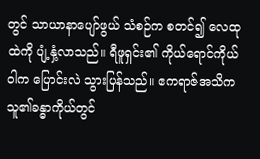တွင် သာယာနာပျော်ဖွယ် သံစဉ်က စတင်၍ လေထုထဲကို ပျံ့နှံ့လာသည်။ ရီဖူရှင်း၏ ကိုယ်ရောင်ကိုယ်ဝါက ပြောင်းလဲ သွားပြန်သည်။ ဧကရာဇ်အသိက သူ၏ခန္ဓာကိုယ်တွင်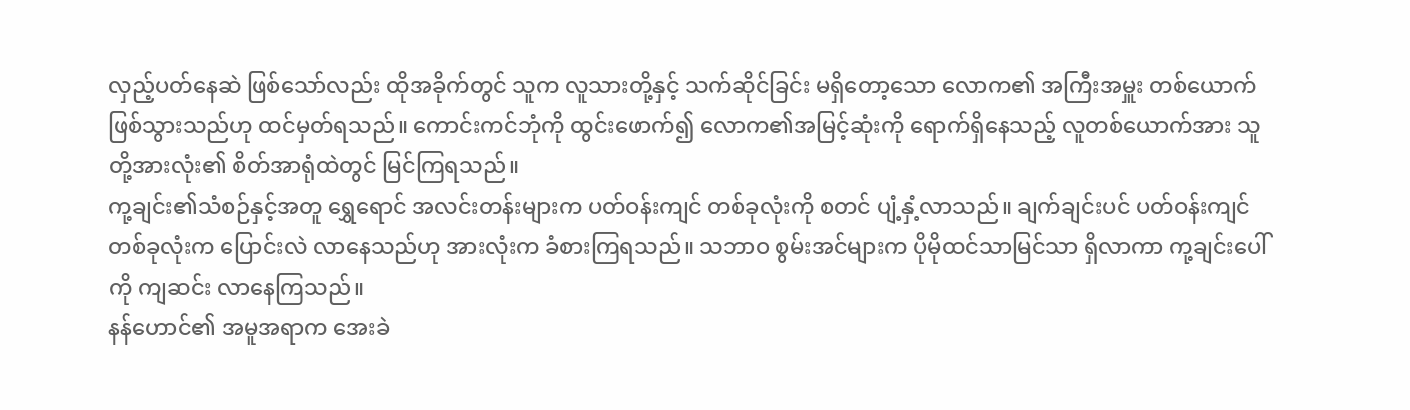လှည့်ပတ်နေဆဲ ဖြစ်သော်လည်း ထိုအခိုက်တွင် သူက လူသားတို့နှင့် သက်ဆိုင်ခြင်း မရှိတော့သော လောက၏ အကြီးအမှူး တစ်ယောက် ဖြစ်သွားသည်ဟု ထင်မှတ်ရသည်။ ကောင်းကင်ဘုံကို ထွင်းဖောက်၍ လောက၏အမြင့်ဆုံးကို ရောက်ရှိနေသည့် လူတစ်ယောက်အား သူတို့အားလုံး၏ စိတ်အာရုံထဲတွင် မြင်ကြရသည်။
ကု့ချင်း၏သံစဉ်နှင့်အတူ ရွှေရောင် အလင်းတန်းများက ပတ်ဝန်းကျင် တစ်ခုလုံးကို စတင် ပျံ့နှံ့လာသည်။ ချက်ချင်းပင် ပတ်ဝန်းကျင် တစ်ခုလုံးက ပြောင်းလဲ လာနေသည်ဟု အားလုံးက ခံစားကြရသည်။ သဘာဝ စွမ်းအင်များက ပိုမိုထင်သာမြင်သာ ရှိလာကာ ကု့ချင်းပေါ်ကို ကျဆင်း လာနေကြသည်။
နန်ဟောင်၏ အမူအရာက အေးခဲ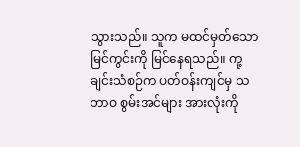သွားသည်။ သူက မထင်မှတ်သော မြင်ကွင်းကို မြင်နေရသည်။ ကု့ချင်းသံစဉ်က ပတ်ဝန်းကျင်မှ သဘာဝ စွမ်းအင်များ အားလုံးကို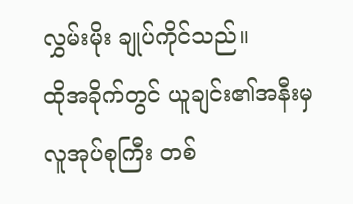လွှမ်းမိုး ချုပ်ကိုင်သည်။
ထိုအခိုက်တွင် ယူချင်း၏အနီးမှ လူအုပ်စုကြီး တစ်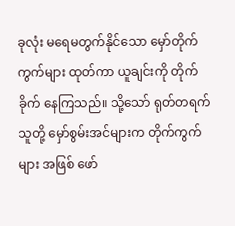ခုလုံး မရေမတွက်နိုင်သော မှော်တိုက်ကွက်များ ထုတ်ကာ ယူချင်းကို တိုက်ခိုက် နေကြသည်။ သို့သော် ရုတ်တရက် သူတို့ မှော်စွမ်းအင်များက တိုက်ကွက်များ အဖြစ် ဖော်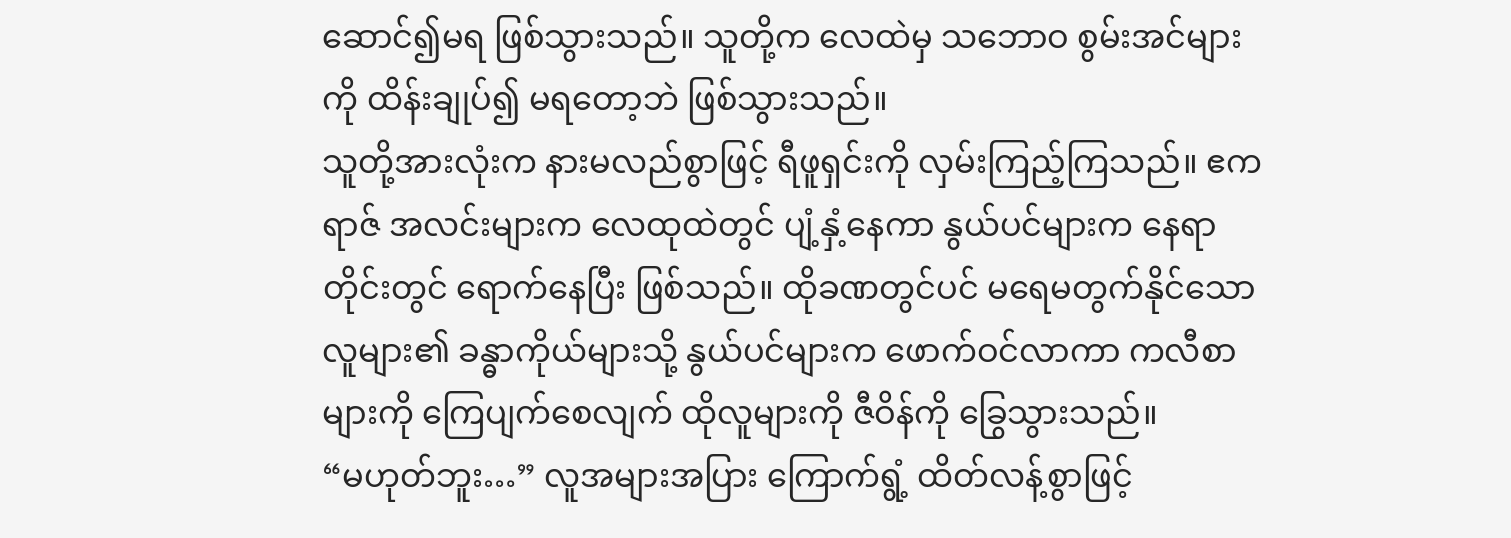ဆောင်၍မရ ဖြစ်သွားသည်။ သူတို့က လေထဲမှ သဘောဝ စွမ်းအင်များကို ထိန်းချုပ်၍ မရတော့ဘဲ ဖြစ်သွားသည်။
သူတို့အားလုံးက နားမလည်စွာဖြင့် ရီဖူရှင်းကို လှမ်းကြည့်ကြသည်။ ဧကရာဇ် အလင်းများက လေထုထဲတွင် ပျံ့နှံ့နေကာ နွယ်ပင်များက နေရာတိုင်းတွင် ရောက်နေပြီး ဖြစ်သည်။ ထိုခဏတွင်ပင် မရေမတွက်နိုင်သော လူများ၏ ခန္ဓာကိုယ်များသို့ နွယ်ပင်များက ဖောက်ဝင်လာကာ ကလီစာများကို ကြေပျက်စေလျက် ထိုလူများကို ဇီဝိန်ကို ခြွေသွားသည်။
“မဟုတ်ဘူး…” လူအများအပြား ကြောက်ရွံ့ ထိတ်လန့်စွာဖြင့်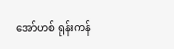အော်ဟစ် ရုန်းကန်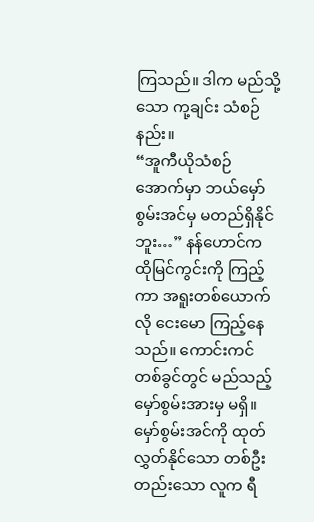ကြသည်။ ဒါက မည်သို့သော ကု့ချင်း သံစဉ်နည်း။
“အူကီယိုသံစဉ် အောက်မှာ ဘယ်မှော်စွမ်းအင်မှ မတည်ရှိနိုင်ဘူး…” နန်ဟောင်က ထိုမြင်ကွင်းကို ကြည့်ကာ အရူးတစ်ယောက်လို ငေးမော ကြည့်နေသည်။ ကောင်းကင် တစ်ခွင်တွင် မည်သည့် မှော်စွမ်းအားမှ မရှိ။ မှော်စွမ်းအင်ကို ထုတ်လွှတ်နိုင်သော တစ်ဦးတည်းသော လူက ရီ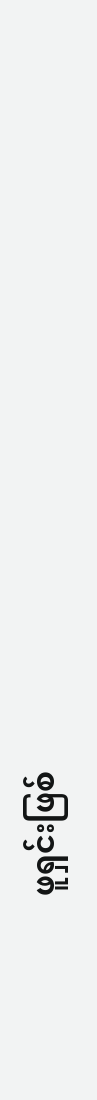ဖူရှင်းဖြစ်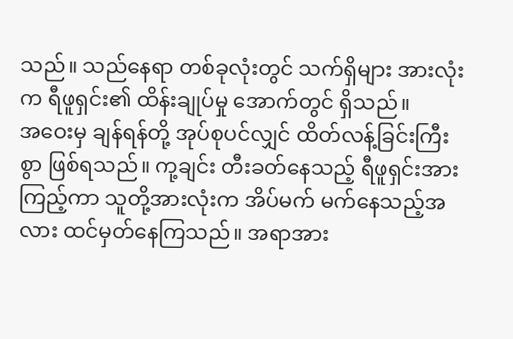သည်။ သည်နေရာ တစ်ခုလုံးတွင် သက်ရှိများ အားလုံးက ရီဖူရှင်း၏ ထိန်းချုပ်မှု အောက်တွင် ရှိသည်။
အဝေးမှ ချန်ရန်တို့ အုပ်စုပင်လျှင် ထိတ်လန့်ခြင်းကြီးစွာ ဖြစ်ရသည်။ ကု့ချင်း တီးခတ်နေသည့် ရီဖူရှင်းအား ကြည့်ကာ သူတို့အားလုံးက အိပ်မက် မက်နေသည့်အလား ထင်မှတ်နေကြသည်။ အရာအား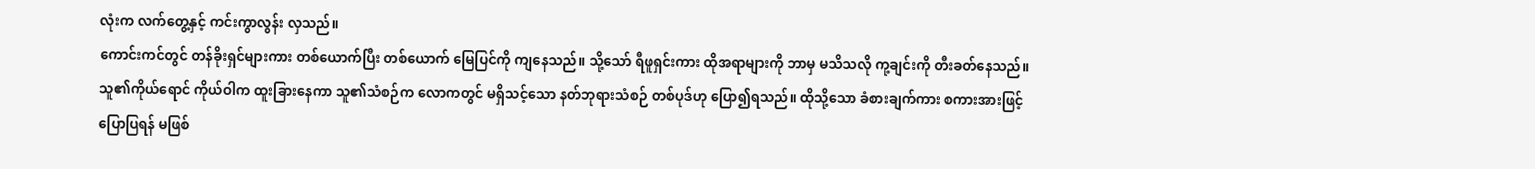လုံးက လက်တွေ့နှင့် ကင်းကွာလွန်း လှသည်။
ကောင်းကင်တွင် တန်ခိုးရှင်များကား တစ်ယောက်ပြီး တစ်ယောက် မြေပြင်ကို ကျနေသည်။ သို့သော် ရီဖူရှင်းကား ထိုအရာများကို ဘာမှ မသိသလို ကု့ချင်းကို တီးခတ်နေသည်။ သူ၏ကိုယ်ရောင် ကိုယ်ဝါက ထူးခြားနေကာ သူ၏သံစဉ်က လောကတွင် မရှိသင့်သော နတ်ဘုရားသံစဉ် တစ်ပုဒ်ဟု ပြော၍ရသည်။ ထိုသို့သော ခံစားချက်ကား စကားအားဖြင့် ပြောပြရန် မဖြစ်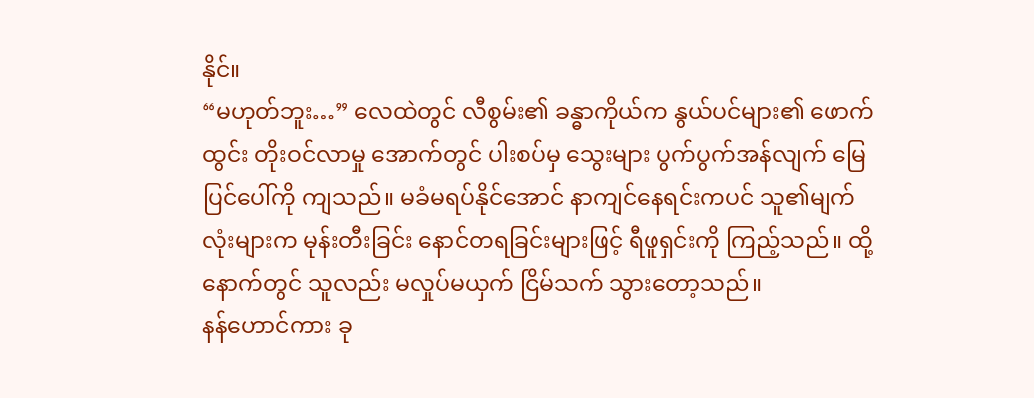နိုင်။
“မဟုတ်ဘူး…” လေထဲတွင် လီစွမ်း၏ ခန္ဓာကိုယ်က နွယ်ပင်များ၏ ဖောက်ထွင်း တိုးဝင်လာမှု အောက်တွင် ပါးစပ်မှ သွေးများ ပွက်ပွက်အန်လျက် မြေပြင်ပေါ်ကို ကျသည်။ မခံမရပ်နိုင်အောင် နာကျင်နေရင်းကပင် သူ၏မျက်လုံးများက မုန်းတီးခြင်း နောင်တရခြင်းများဖြင့် ရီဖူရှင်းကို ကြည့်သည်။ ထို့နောက်တွင် သူလည်း မလှုပ်မယှက် ငြိမ်သက် သွားတော့သည်။
နန်ဟောင်ကား ခု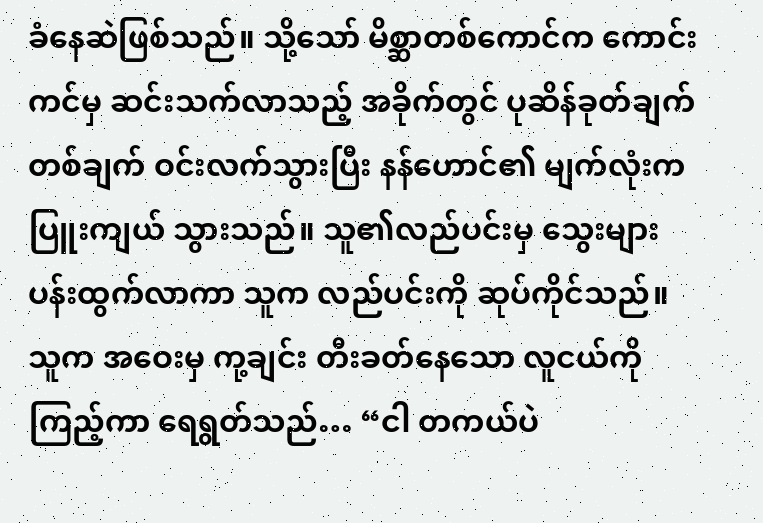ခံနေဆဲဖြစ်သည်။ သို့သော် မိစ္ဆာတစ်ကောင်က ကောင်းကင်မှ ဆင်းသက်လာသည့် အခိုက်တွင် ပုဆိန်ခုတ်ချက် တစ်ချက် ဝင်းလက်သွားပြီး နန်ဟောင်၏ မျက်လုံးက ပြူးကျယ် သွားသည်။ သူ၏လည်ပင်းမှ သွေးများ ပန်းထွက်လာကာ သူက လည်ပင်းကို ဆုပ်ကိုင်သည်။ သူက အဝေးမှ ကု့ချင်း တီးခတ်နေသော လူငယ်ကို ကြည့်ကာ ရေရွတ်သည်… “ငါ တကယ်ပဲ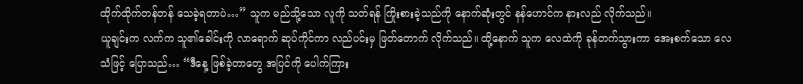ထိုက်ထိုက်တန်တန် သေခဲ့ရတာပဲ…” သူက မည်သို့သော လူကို သတ်ရန် ကြိုးစားခဲ့သည်ကို နောက်ဆုံးတွင် နန်ဟောင်က နားလည် လိုက်သည်။
ယူချင်းက လက်က သူ၏ခေါင်းကို လာရောက် ဆုပ်ကိုင်ကာ လည်ပင်းမှ ဖြတ်တောက် လိုက်သည်။ ထို့နောက် သူက လေထဲကို ခုန်တက်သွားကာ အေးစက်သော လေသံဖြင့် ပြောသည်… “ဒီနေ့ ဖြစ်ခဲ့တာတွေ အပြင်ကို ပေါက်ကြား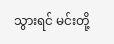သွားရင် မင်းတို့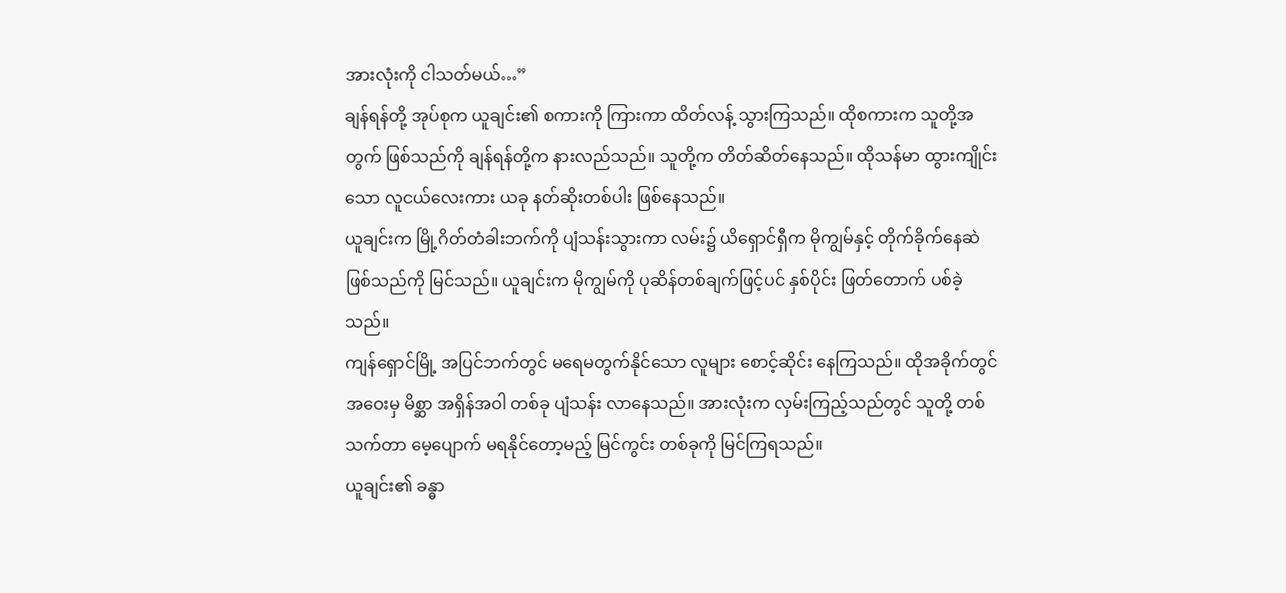အားလုံးကို ငါသတ်မယ်…”
ချန်ရန်တို့ အုပ်စုက ယူချင်း၏ စကားကို ကြားကာ ထိတ်လန့် သွားကြသည်။ ထိုစကားက သူတို့အတွက် ဖြစ်သည်ကို ချန်ရန်တို့က နားလည်သည်။ သူတို့က တိတ်ဆိတ်နေသည်။ ထိုသန်မာ ထွားကျိုင်းသော လူငယ်လေးကား ယခု နတ်ဆိုးတစ်ပါး ဖြစ်နေသည်။
ယူချင်းက မြို့ဂိတ်တံခါးဘက်ကို ပျံသန်းသွားကာ လမ်း၌ ယိရှောင်ရှီက မိုကျွမ်နှင့် တိုက်ခိုက်နေဆဲ ဖြစ်သည်ကို မြင်သည်။ ယူချင်းက မိုကျွမ်ကို ပုဆိန်တစ်ချက်ဖြင့်ပင် နှစ်ပိုင်း ဖြတ်တောက် ပစ်ခဲ့သည်။
ကျန်ရှောင်မြို့ အပြင်ဘက်တွင် မရေမတွက်နိုင်သော လူများ စောင့်ဆိုင်း နေကြသည်။ ထိုအခိုက်တွင် အဝေးမှ မိစ္ဆာ အရှိန်အဝါ တစ်ခု ပျံသန်း လာနေသည်။ အားလုံးက လှမ်းကြည့်သည်တွင် သူတို့ တစ်သက်တာ မေ့ပျောက် မရနိုင်တော့မည့် မြင်ကွင်း တစ်ခုကို မြင်ကြရသည်။
ယူချင်း၏ ခန္ဓာ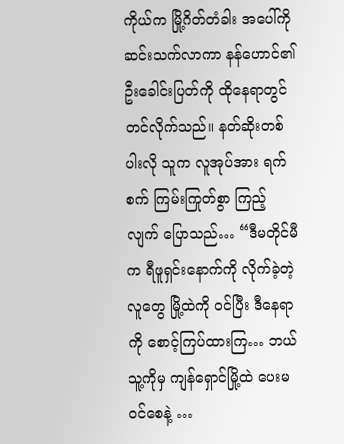ကိုယ်က မြို့ဂိတ်တံခါး အပေါ်ကို ဆင်းသက်လာကာ နန်ဟောင်၏ ဦးခေါင်းပြတ်ကို ထိုနေရာတွင် တင်လိုက်သည်။ နတ်ဆိုးတစ်ပါးလို သူက လူအုပ်အား ရက်စက် ကြမ်းကြုတ်စွာ ကြည့်လျက် ပြောသည်… “ဒီမတိုင်မီက ရီဖူရှင်းနောက်ကို လိုက်ခဲ့တဲ့လူတွေ မြို့ထဲကို ဝင်ပြီး ဒီနေရာကို စောင့်ကြပ်ထားကြ… ဘယ်သူ့ကိုမှ ကျန်ရှောင်မြို့ထဲ ပေးမဝင်စေနဲ့ …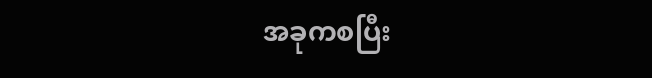အခုကစပြီး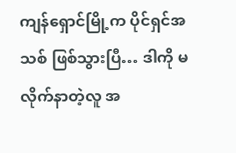ကျန်ရှောင်မြို့က ပိုင်ရှင်အသစ် ဖြစ်သွားပြီ… ဒါကို မလိုက်နာတဲ့လူ အ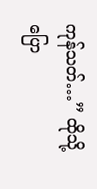ကုန်သတ်…” ထိုသို့ ပြော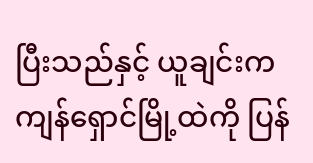ပြီးသည်နှင့် ယူချင်းက ကျန်ရှောင်မြို့ထဲကို ပြန်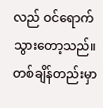လည် ဝင်ရောက် သွားတော့သည်။
တစ်ချိန်တည်းမှာ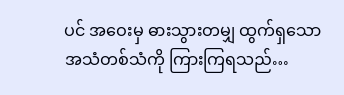ပင် အဝေးမှ ဓားသွားတမျှ ထွက်ရှသော အသံတစ်သံကို ကြားကြရသည်…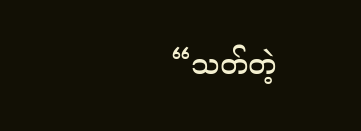“သတ်တဲ့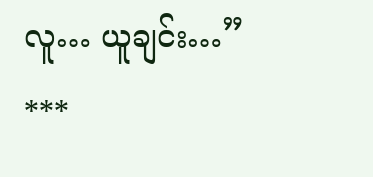လူ… ယူချင်း…”
***